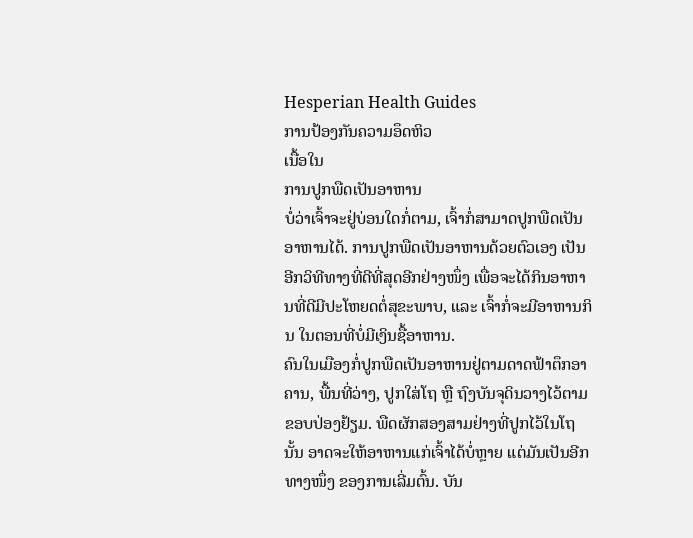Hesperian Health Guides
ການປ້ອງກັນຄວາມອຶດຫິວ
ເນື້ອໃນ
ການປູກພືດເປັນອາຫານ
ບໍ່ວ່າເຈົ້າຈະຢູ່ບ່ອນໃດກໍ່ຕາມ, ເຈົ້າກໍ່ສາມາດປູກພືດເປັນອາຫານໄດ້. ການປູກພືດເປັນອາຫານດ້ວຍຕົວເອງ ເປັນອີກວິທີທາງທີ່ດີທີ່ສຸດອີກຢ່າງໜຶ່ງ ເພື່ອຈະໄດ້ກິນອາຫານທີ່ດີມີປະໂຫຍດຕໍ່ສຸຂະພາບ, ແລະ ເຈົ້າກໍ່ຈະມີອາຫານກິນ ໃນຕອນທີ່ບໍ່ມີເງິນຊື້ອາຫານ.
ຄົນໃນເມືອງກໍ່ປູກພືດເປັນອາຫານຢູ່ຕາມດາດຟ້າຕຶກອາຄານ, ພື້ນທີ່ວ່າງ, ປູກໃສ່ໂຖ ຫຼື ຖົງບັນຈຸດິນວາງໄວ້ຕາມຂອບປ່ອງຢ້ຽມ. ພືດຜັກສອງສາມຢ່າງທີ່ປູກໄວ້ໃນໂຖນັ້ນ ອາດຈະໃຫ້ອາຫານແກ່ເຈົ້າໄດ້ບໍ່ຫຼາຍ ແຕ່ມັນເປັນອີກທາງໜຶ່ງ ຂອງການເລີ່ມຕົ້ນ. ບັນ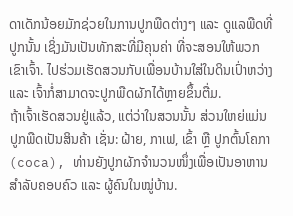ດາເດັກນ້ອຍມັກຊ່ວຍໃນການປູກພືດຕ່າງໆ ແລະ ດູແລພືດທີ່ປູກນັ້ນ ເຊິ່ງມັນເປັນທັກສະທີ່ມີຄຸນຄ່າ ທີ່ຈະສອນໃຫ້ພວກເຂົາເຈົ້າ. ໄປຮ່ວມເຮັດສວນກັບເພື່ອນບ້ານໃສ່ໃນດິນເປົ່າຫວ່າງ ແລະ ເຈົ້າກໍ່ສາມາດຈະປູກພືດຜັກໄດ້ຫຼາຍຂຶ້ນຕື່ມ.
ຖ້າເຈົ້າເຮັດສວນຢູ່ແລ້ວ, ແຕ່ວ່າໃນສວນນັ້ນ ສ່ວນໃຫຍ່ແມ່ນປູກພືດເປັນສິນຄ້າ ເຊັ່ນ: ຝ້າຍ, ກາເຟ, ເຂົ້າ ຫຼື ປູກຕົ້ນໂຄກາ (coca), ທ່ານຍັງປູກຜັກຈຳນວນໜຶ່ງເພື່ອເປັນອາຫານສຳລັບຄອບຄົວ ແລະ ຜູ້ຄົນໃນໝູ່ບ້ານ.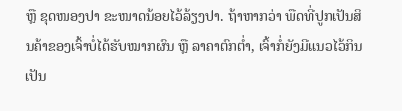ຫຼື ຂຸດໜອງປາ ຂະໜາດນ້ອຍໄວ້ລ້ຽງປາ. ຖ້າຫາກວ່າ ພືດທີ່ປູກເປັນສິນຄ້າຂອງເຈົ້າບໍ່ໄດ້ຮັບໝາກຜົນ ຫຼື ລາຄາຕົກຕໍ່າ, ເຈົ້າກໍ່ຍັງມີແນວໄວ້ກິນເປັນ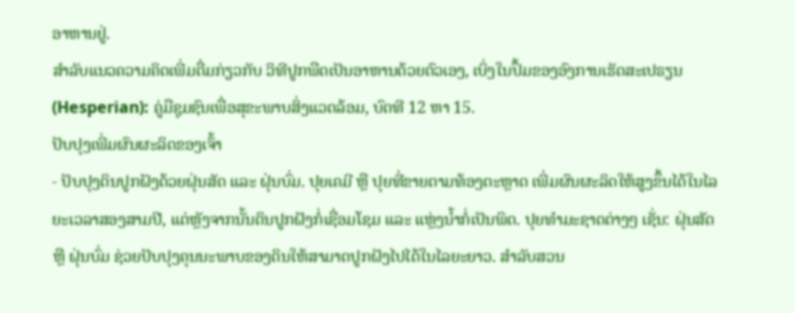ອາຫານຢູ່.
ສຳລັບແນວຄວາມຄິດເພີ່ມຕື່ມກ່ຽວກັບ ວິທີປູກພືດເປັນອາຫານດ້ວຍຕົວເອງ, ເບິ່ງໃນປຶ້ມຂອງອົງການເຮັດສະເປຣຽນ (Hesperian): ຄູ່ມືຊຸມຊົນເພື່ອສຸຂະພາບສິ່ງແວດລ້ອມ, ບົດທີ 12 ຫາ 15.
ປັບປຸງເພີ່ມຜົນຜະລິດຂອງເຈົ້າ
- ປັບປຸງດິນປູກຝັງດ້ວຍຝຸ່ນສັດ ແລະ ຝຸ່ນບົ່ມ. ປຸຍເຄມີ ຫຼື ປຸຍທີ່ຂາຍຕາມທ້ອງຕະຫຼາດ ເພີ່ມຜົນຜະລິດໃຫ້ສູງຂຶ້ນໄດ້ໃນໄລຍະເວລາສອງສາມປີ, ແຕ່ຫຼັງຈາກນັ້ນດິນປູກຝັງກໍ່ເຊື່ອມໂຊມ ແລະ ແຫຼ່ງນ້ຳກໍ່ເປັນພິດ. ປຸຍທຳມະຊາດຕ່າງໆ ເຊັ່ນ: ຝຸ່ນສັດ ຫຼື ຝຸ່ນບົ່ມ ຊ່ວຍປັບປຸງຄຸນນະພາບຂອງດິນໃຫ້ສາມາດປູກຝັງໄປໄດ້ໃນໄລຍະຍາວ. ສຳລັບສວນ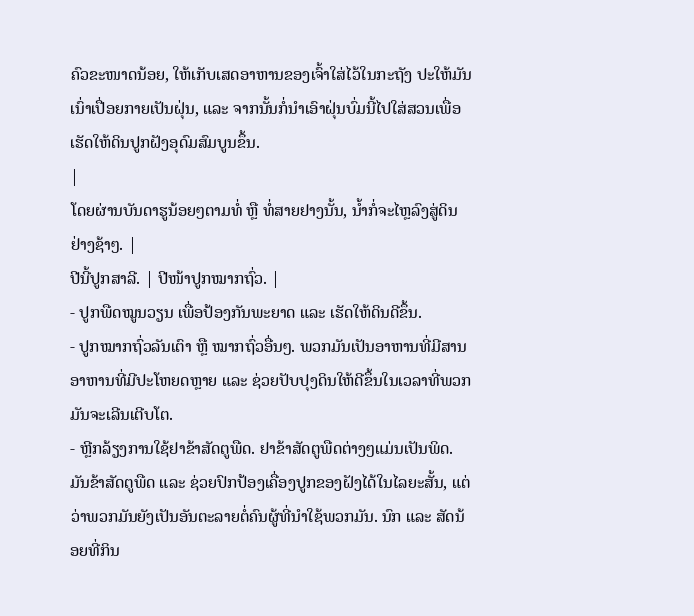ຄົວຂະໜາດນ້ອຍ, ໃຫ້ເກັບເສດອາຫານຂອງເຈົ້າໃສ່ໄວ້ໃນກະຖັງ ປະໃຫ້ມັນເນົ່າເປື່ອຍກາຍເປັນຝຸ່ນ, ແລະ ຈາກນັ້ນກໍ່ນຳເອົາຝຸ່ນບົ່ມນີ້ໄປໃສ່ສວນເພື່ອເຮັດໃຫ້ດິນປູກຝັງອຸດົມສົມບູນຂຶ້ນ.
|
ໂດຍຜ່ານບັນດາຮູນ້ອຍໆຕາມທໍ່ ຫຼື ທໍ່ສາຍຢາງນັ້ນ, ນ້ຳກໍ່ຈະໄຫຼລົງສູ່ດິນຢ່າງຊ້າໆ. |
ປີນີ້ປູກສາລີ. | ປີໜ້າປູກໝາກຖົ່ວ. |
- ປູກພືດໝູນວຽນ ເພື່ອປ້ອງກັນພະຍາດ ແລະ ເຮັດໃຫ້ດິນດີຂຶ້ນ.
- ປູກໝາກຖົ່ວລັນເຕົາ ຫຼື ໝາກຖົ່ວອື່ນໆ. ພວກມັນເປັນອາຫານທີ່ມີສານອາຫານທີ່ມີປະໂຫຍດຫຼາຍ ແລະ ຊ່ວຍປັບປຸງດິນໃຫ້ດີຂຶ້ນໃນເວລາທີ່ພວກມັນຈະເລີນເຕີບໂຕ.
- ຫຼີກລ້ຽງການໃຊ້ຢາຂ້າສັດຕູພືດ. ຢາຂ້າສັດຕູພືດຕ່າງໆແມ່ນເປັນພິດ. ມັນຂ້າສັດຕູພືດ ແລະ ຊ່ວຍປົກປ້ອງເຄື່ອງປູກຂອງຝັງໄດ້ໃນໄລຍະສັ້ນ, ແຕ່ວ່າພວກມັນຍັງເປັນອັນຕະລາຍຕໍ່ຄົນຜູ້ທີ່ນຳໃຊ້ພວກມັນ. ນົກ ແລະ ສັດນ້ອຍທີ່ກິນ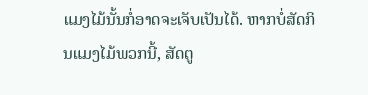ແມງໄມ້ນັ້ນກໍ່ອາດຈະເຈັບເປັນໄດ້. ຫາກບໍ່ສັດກິນແມງໄມ້ພວກນີ້, ສັດຕູ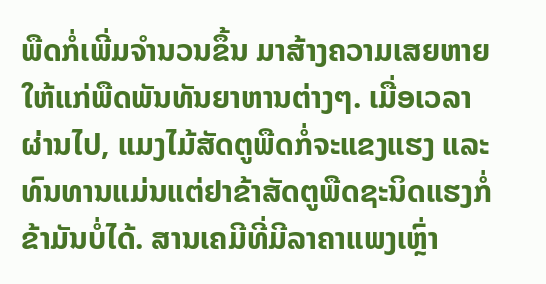ພືດກໍ່ເພີ່ມຈຳນວນຂຶ້ນ ມາສ້າງຄວາມເສຍຫາຍໃຫ້ແກ່ພືດພັນທັນຍາຫານຕ່າງໆ. ເມື່ອເວລາຜ່ານໄປ, ແມງໄມ້ສັດຕູພືດກໍ່ຈະແຂງແຮງ ແລະທົນທານແມ່ນແຕ່ຢາຂ້າສັດຕູພືດຊະນິດແຮງກໍ່ຂ້າມັນບໍ່ໄດ້. ສານເຄມີທີ່ມີລາຄາແພງເຫຼົ່າ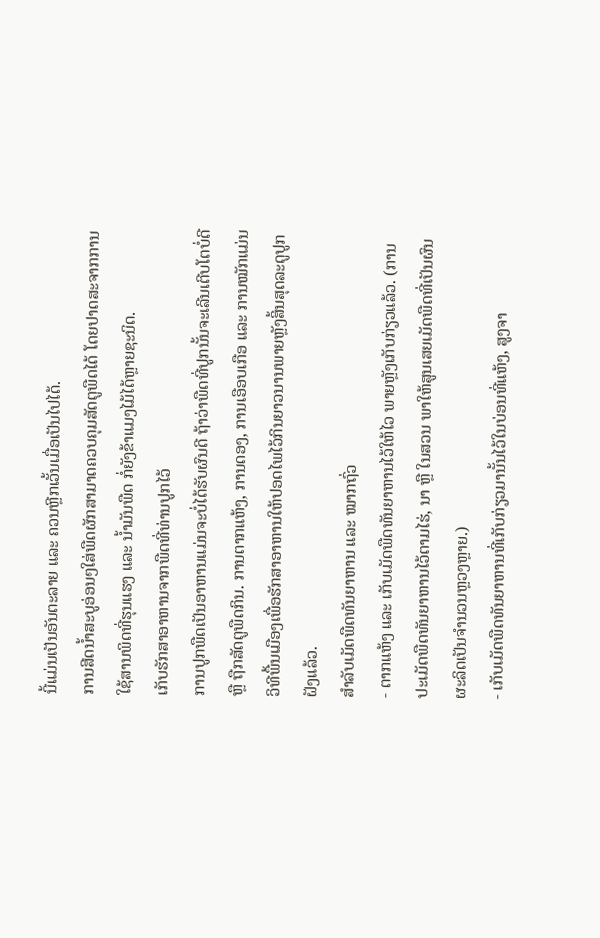ນີ້ແມ່ນເປັນອັນຕະລາຍ ແລະ ຄວນຫຼີກເວັ້ນເມື່ອເປັນໄປໄດ້.
ການສີດນ້ຳສະບູອ່ອນໆໃສ່ພືດຜັກສາມາດຄວບຄຸມສັດຕູພືດໄດ້ ໂດຍປາດສະຈາກການໃຊ້ສານພິດທີ່ຮຸນແຮງ ແລະ ນ້ຳມັນພືດ ກໍ່ຍັງຂ້າແມງໄມ້ໄດ້ຫຼາຍຊະນິດ.
ເກັບຮັກສາອາຫານຈາກພືດທີ່ທ່ານປູກໄວ້
ການປູກພືດເປັນອາຫານແມ່ນຈະບໍ່ໄດ້ຮັບຜົນດີ ຖ້າວ່າພືດທີ່ປູກນັ້ນຈະເລີນເຕີບໂຕບໍ່ດີ ຫຼື ຖືກສັດຕູພືດກິນ. ການຕາກແຫ້ງ, ການດອງ, ການເອືອບເກືອ ແລະ ການໝັກແມ່ນວິທີພື້ນເມືອງເພື່ອຮັກສາອາຫານໃຫ້ປອດໄພໄວ້ກິນຍາວນານພາຍຫຼັງສິ້ນສຸດລະດູປູກຝັງແລ້ວ.
ສຳລັບເມັດພືດທັນຍາຫານ ແລະ ໝາກຖົ່ວ
- ຕາກແຫ້ງ ແລະ ເກັບເມັດພືດທັນຍາຫານໄວ້ໃຫ້ໄວ ພາຍຫຼັງເກັບກ່ຽວແລ້ວ. (ການປະເມັດພືດທັນຍາຫານໄວ້ຕາມໄຮ່, ນາ ຫຼື ໃນສວນ ພາໃຫ້ສູນເສຍເມັດພືດທີ່ເປັນຜົນຜະລິດເປັນຈຳນວນຫຼວງຫຼາຍ.)
- ເກັບເມັດພືດທັນຍາຫານທີ່ເກັບກ່ຽວມານັ້ນໄວ້ໃນບ່ອນທີ່ແຫ້ງ, ສູງຈາ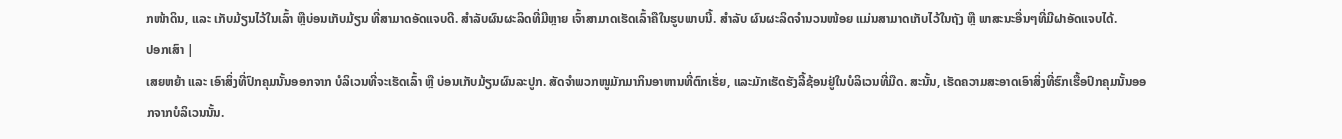ກໜ້າດິນ, ແລະ ເກັບມ້ຽນໄວ້ໃນເລົ້າ ຫຼືບ່ອນເກັບມ້ຽນ ທີ່ສາມາດອັດແຈບດີ. ສຳລັບຜົນຜະລິດທີ່ມີຫຼາຍ ເຈົ້າສາມາດເຮັດເລົ້າຄືໃນຮູບພາບນີ້. ສຳລັບ ຜົນຜະລິດຈຳນວນໜ້ອຍ ແມ່ນສາມາດເກັບໄວ້ໃນຖັງ ຫຼື ພາສະນະອື່ນໆທີ່ມີຝາອັດແຈບໄດ້.
ປອກເສົາ |
ເສຍຫຍ້າ ແລະ ເອົາສິ່ງທີ່ປົກຄຸມນັ້ນອອກຈາກ ບໍລິເວນທີ່ຈະເຮັດເລົ້າ ຫຼື ບ່ອນເກັບມ້ຽນຜົນລະປູກ. ສັດຈຳພວກໜູມັກມາກິນອາຫານທີ່ຕົກເຮັ່ຍ, ແລະມັກເຮັດຮັງລີ້ຊ້ອນຢູ່ໃນບໍລິເວນທີ່ມືດ. ສະນັ້ນ, ເຮັດຄວາມສະອາດເອົາສິ່ງທີ່ຮົກເຮື້ອປົກຄຸມນັ້ນອອກຈາກບໍລິເວນນັ້ນ.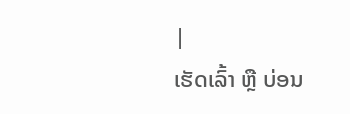|
ເຮັດເລົ້າ ຫຼື ບ່ອນ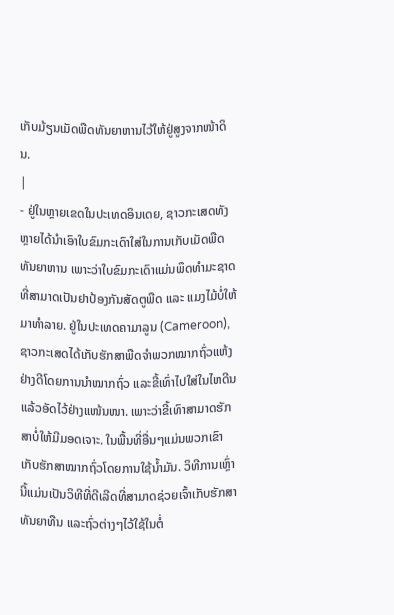ເກັບມ້ຽນເມັດພືດທັນຍາຫານໄວ້ໃຫ້ຢູ່ສູງຈາກໜ້າດິນ.
|
- ຢູ່ໃນຫຼາຍເຂດໃນປະເທດອິນເດຍ, ຊາວກະເສດທັງຫຼາຍໄດ້ນຳເອົາໃບຂົມກະເດົາໃສ່ໃນການເກັບເມັດພືດທັນຍາຫານ ເພາະວ່າໃບຂົມກະເດົາແມ່ນພຶດທຳມະຊາດທີ່ສາມາດເປັນຢາປ້ອງກັນສັດຕູພືດ ແລະ ແມງໄມ້ບໍ່ໃຫ້ມາທຳລາຍ. ຢູ່ໃນປະເທດຄາມາລູນ (Cameroon), ຊາວກະເສດໄດ້ເກັບຮັກສາພືດຈຳພວກໝາກຖົ່ວແຫ້ງຢ່າງດີໂດຍການນຳໝາກຖົ່ວ ແລະຂີ້ເທົ່າໄປໃສ່ໃນໄຫດີນແລ້ວອັດໄວ້ຢ່າງແໜ້ນໜາ. ເພາະວ່າຂີ້ເທົາສາມາດຮັກສາບໍ່ໃຫ້ມີມອດເຈາະ. ໃນພື້ນທີ່ອື່ນໆແມ່ນພວກເຂົາເກັບຮັກສາໝາກຖົ່ວໂດຍການໃຊ້ນ້ຳມັນ. ວິທີການເຫຼົ່ານີ້ແມ່ນເປັນວິທີທີ່ດີເລີດທີ່ສາມາດຊ່ວຍເຈົ້າເກັບຮັກສາທັນຍາທືນ ແລະຖົ່ວຕ່າງໆໄວ້ໃຊ້ໃນຕໍ່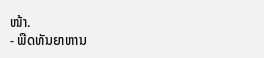ໜ້າ.
- ພືດທັນຍາຫານ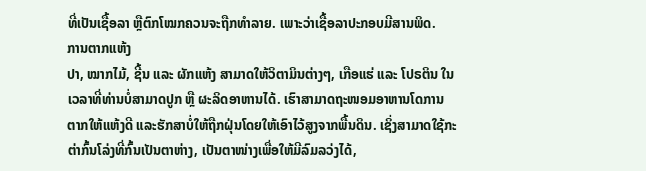ທີ່ເປັນເຊື້ອລາ ຫຼືຕົກໂໝກຄວນຈະຖືກທໍາລາຍ. ເພາະວ່າເຊື້ອລາປະກອບມີສານພິດ.
ການຕາກແຫ້ງ
ປາ, ໝາກໄມ້, ຊີ້ນ ແລະ ຜັກແຫ້ງ ສາມາດໃຫ້ວິຕາມິນຕ່າງໆ, ເກືອແຮ່ ແລະ ໂປຣຕິນ ໃນເວລາທີ່ທ່ານບໍ່ສາມາດປູກ ຫຼື ຜະລິດອາຫານໄດ້. ເຮົາສາມາດຖະໜອມອາຫານໂດການຕາກໃຫ້ແຫ້ງດີ ແລະຮັກສາບໍ່ໃຫ້ຖືກຝຸ່ນໂດຍໃຫ້ເອົາໄວ້ສູງຈາກພື້ນດິນ. ເຊິ່ງສາມາດໃຊ້ກະຕ່າກົ້ນໂລ່ງທີ່ກົ້ນເປັນຕາຫ່າງ, ເປັນຕາໜ່າງເພື່ອໃຫ້ມີລົມລວ່ງໄດ້,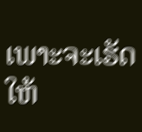ເພາະຈະເຮັດໃຫ້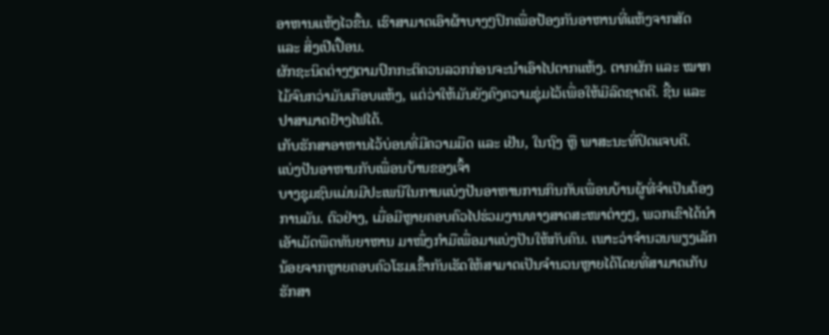ອາຫານແຫ້ງໄວຂື້ນ. ເຮົາສາມາດເອົາຜ້າບາງໆປົກເພື່ອປ້ອງກັນອາຫານທີ່ແຫ້ງຈາກສັດ ແລະ ສິ່ງເປີເປື້ອນ.
ຜັກຊະນິດຕ່າງໆຕາມປົກກະຕິຄວນລວກກ່ອນຈະນຳເອົາໄປຕາກແຫ້ງ. ຕາກຜັກ ແລະ ໝາກໄມ້ຈົນກວ່າມັນເກືອບແຫ້ງ, ແຕ່ວ່າໃຫ້ມັນຍັງຄົງຄວາມຊຸ່ມໄວ້ເພື່ອໃຫ້ມີລົດຊາດດີ. ຊີ້ນ ແລະ ປາສາມາດຢ້າງໄຟໄດ້.
ເກັບຮັກສາອາຫານໄວ້ບ່ອນທີ່ມີຄວາມມືດ ແລະ ເຢັນ, ໃນຖົງ ຫຼື ພາສະນະທີ່ປິດແຈບດີ.
ແບ່ງປັນອາຫານກັບເພື່ອນບ້ານຂອງເຈົ້າ
ບາງຊຸມຊົນແມ່ນມີປະເພນີໃນການແບ່ງປັນອາຫານການກິນກັບເພື່ອນບ້ານຜູ້ທີ່ຈຳເປັນຕ້ອງການມັນ. ຕົວຢ່າງ, ເມື່ອມີຫຼາຍຄອບຄົວໄປຮ່ວມງານທາງສາດສະໜາຕ່າງໆ, ພວກເຂົາໄດ້ນໍາເອັາເມັດພືດທັນຍາຫານ ມາໜຶ່ງກໍາມືເພື່ອມາແບ່ງປັນໃຫ້ກັບຄົນ. ເພາະວ່າຈໍານວນພຽງເລັກນ້ອຍຈາກຫຼາຍຄອບຄົວໂຮມເຂົ້າກັນເຮັດໃຫ້ສາມາດເປັນຈຳນວນຫຼາຍໄດ້ໂດຍທີ່ສາມາດເກັບຮັກສາ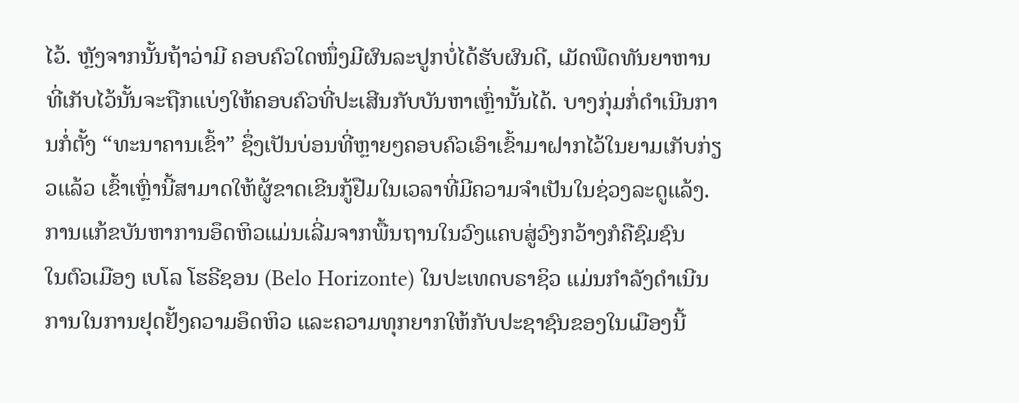ໄວ້. ຫຼັງຈາກນັ້ນຖ້າວ່າມີ ຄອບຄົວໃດໜຶ່ງມີຜົນລະປູກບໍ່ໄດ້ຮັບຜົນດີ, ເມັດພືດທັນຍາຫານ ທີ່ເກັບໄວ້ນັ້ນຈະຖືກແບ່ງໃຫ້ຄອບຄົວທີ່ປະເສີນກັບບັນຫາເຫຼົ່ານັ້ນໄດ້. ບາງກຸ່ມກໍ່ດຳເນີນການກໍ່ຕັ້ງ “ທະນາຄານເຂົ້າ” ຊຶ່ງເປັນບ່ອນທີ່ຫຼາຍໆຄອບຄົວເອົາເຂົ້າມາຝາກໄວ້ໃນຍາມເກັບກ່ຽວແລ້ວ ເຂົ້າເຫຼົ່ານີ້ສາມາດໃຫ້ຜູ້ຂາດເຂີນກູ້ຢືມໃນເວລາທີ່ມີຄວາມຈຳເປັນໃນຊ່ວງລະດູແລ້ງ.
ການແກ້ຂບັນຫາການອຶດຫິວແມ່ນເລີ່ມຈາກພື້ນຖານໃນວົງແຄບສູ່ວົງກວ້າງກໍຄືຊົມຊົນ
ໃນຕົວເມືອງ ເບໂລ ໂຮຣີຊອນ (Belo Horizonte) ໃນປະເທດບຣາຊິວ ແມ່ນກຳລັງດຳເນີນການໃນການຢຸດຢັ້ງຄວາມອຶດຫິວ ແລະຄວາມທຸກຍາກໃຫ້ກັບປະຊາຊົນຂອງໃນເມືອງນີ້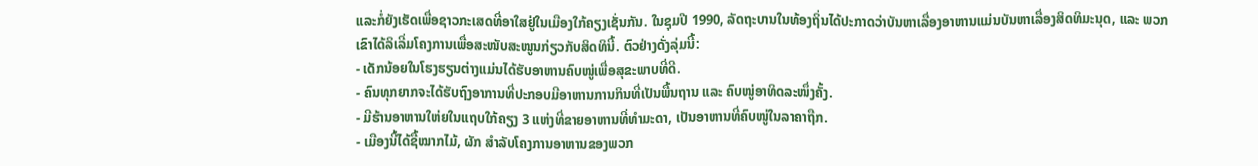ແລະກໍ່ຍັງເຮັດເພື່ອຊາວກະເສດທີ່ອາໃສຢູ່ໃນເມືອງໃກ້ຄຽງເຊັ່ນກັນ. ໃນຊຸມປີ 1990, ລັດຖະບານໃນທ້ອງຖິ່ນໄດ້ປະກາດວ່າບັນຫາເລື່ອງອາຫານແມ່ນບັນຫາເລື່ອງສິດທິມະນຸດ, ແລະ ພວກເຂົາໄດ້ລິເລີ່ມໂຄງການເພື່ອສະໜັບສະໜູນກ່ຽວກັບສິດທິນີ້. ຕົວຢ່າງດັ່ງລຸ່ມນີ້:
- ເດັກນ້ອຍໃນໂຮງຮຽນຕ່າງແມ່ນໄດ້ຮັບອາຫານຄົບໜູ່ເພື່ອສຸຂະພາບທີ່ດີ.
- ຄົນທຸກຍາກຈະໄດ້ຮັບຖົງອາການທີ່ປະກອບມີອາຫານການກິນທີ່ເປັນພື້ນຖານ ແລະ ຄົບໜູ່ອາທິດລະໜຶ່ງຄັ້ງ.
- ມີຮ້ານອາຫານໃຫ່ຍໃນແຖບໃກ້ຄຽງ 3 ແຫ່ງທີ່ຂາຍອາຫານທີ່ທຳມະດາ, ເປັນອາຫານທີ່ຄົບໜູ່ໃນລາຄາຖືກ.
- ເມືອງນີ້ໄດ້ຊື້ໝາກໄມ້, ຜັກ ສຳລັບໂຄງການອາຫານຂອງພວກ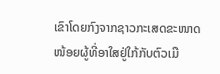ເຂົາໂດຍກົງຈາກຊາວກະເສດຂະໜາດໜ້ອຍຜູ້ທີ່ອາໃສຢູ່ໃກ້ກັບຕົວເມື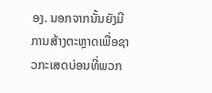ອງ. ນອກຈາກນັ້ນຍັງມີການສ້າງຕະຫຼາດເພື່ອຊາວກະເສດບ່ອນທີ່ພວກ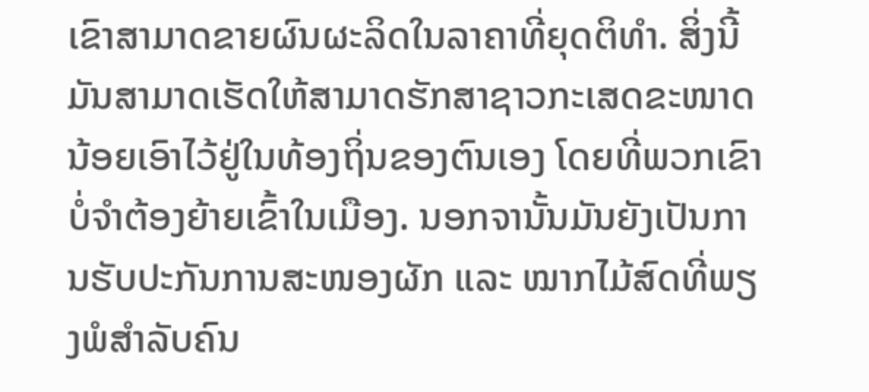ເຂົາສາມາດຂາຍຜົນຜະລິດໃນລາຄາທີ່ຍຸດຕິທຳ. ສິ່ງນີ້ມັນສາມາດເຮັດໃຫ້ສາມາດຮັກສາຊາວກະເສດຂະໜາດນ້ອຍເອົາໄວ້ຢູ່ໃນທ້ອງຖິ່ນຂອງຕົນເອງ ໂດຍທີ່ພວກເຂົາບໍ່ຈຳຕ້ອງຍ້າຍເຂົ້າໃນເມືອງ. ນອກຈານັ້ນມັນຍັງເປັນການຮັບປະກັນການສະໜອງຜັກ ແລະ ໝາກໄມ້ສົດທີ່ພຽງພໍສຳລັບຄົນ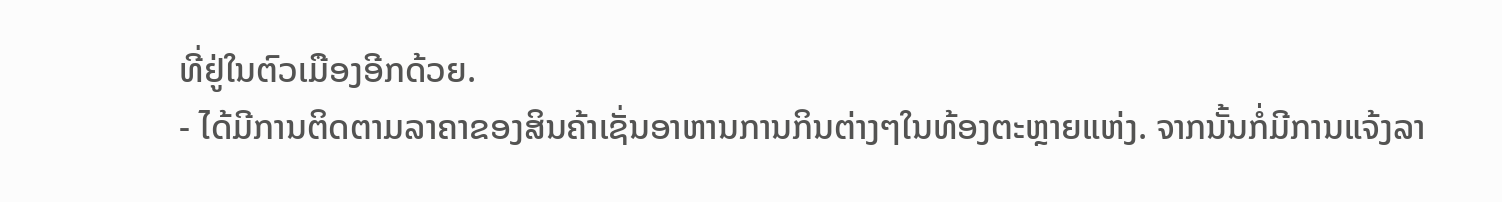ທີ່ຢູ່ໃນຕົວເມືອງອີກດ້ວຍ.
- ໄດ້ມີການຕິດຕາມລາຄາຂອງສິນຄ້າເຊັ່ນອາຫານການກິນຕ່າງໆໃນທ້ອງຕະຫຼາຍແຫ່ງ. ຈາກນັ້ນກໍ່ມີການແຈ້ງລາ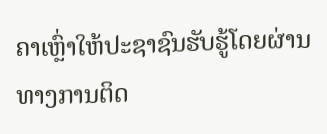ຄາເຫຼົ່າໃຫ້ປະຊາຊົນຮັບຮູ້ໂດຍຜ່ານທາງການຕິດ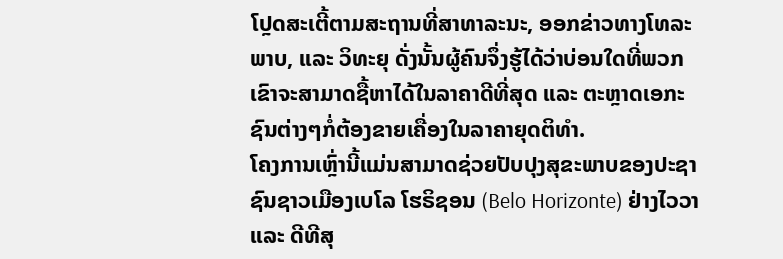ໂປຼດສະເຕີ້ຕາມສະຖານທີ່ສາທາລະນະ, ອອກຂ່າວທາງໂທລະພາບ, ແລະ ວິທະຍຸ ດັ່ງນັ້ນຜູ້ຄົນຈຶ່ງຮູ້ໄດ້ວ່າບ່ອນໃດທີ່ພວກເຂົາຈະສາມາດຊື້ຫາໄດ້ໃນລາຄາດີທີ່ສຸດ ແລະ ຕະຫຼາດເອກະຊົນຕ່າງໆກໍ່ຕ້ອງຂາຍເຄື່ອງໃນລາຄາຍຸດຕິທຳ.
ໂຄງການເຫຼົ່ານີ້ແມ່ນສາມາດຊ່ວຍປັບປຸງສຸຂະພາບຂອງປະຊາຊົນຊາວເມືອງເບໂລ ໂຮຣິຊອນ (Belo Horizonte) ຢ່າງໄວວາ ແລະ ດີທີສຸ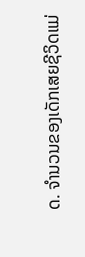ດ. ຈຳນວນຂອງເດັກເສຍຊີວິດແມ່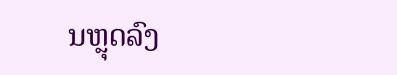ນຫຼຸດລົງ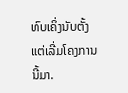ທົບເຄິ່ງນັບຕັ້ງແຕ່ເລີ່ມໂຄງການນີ້ມາ.